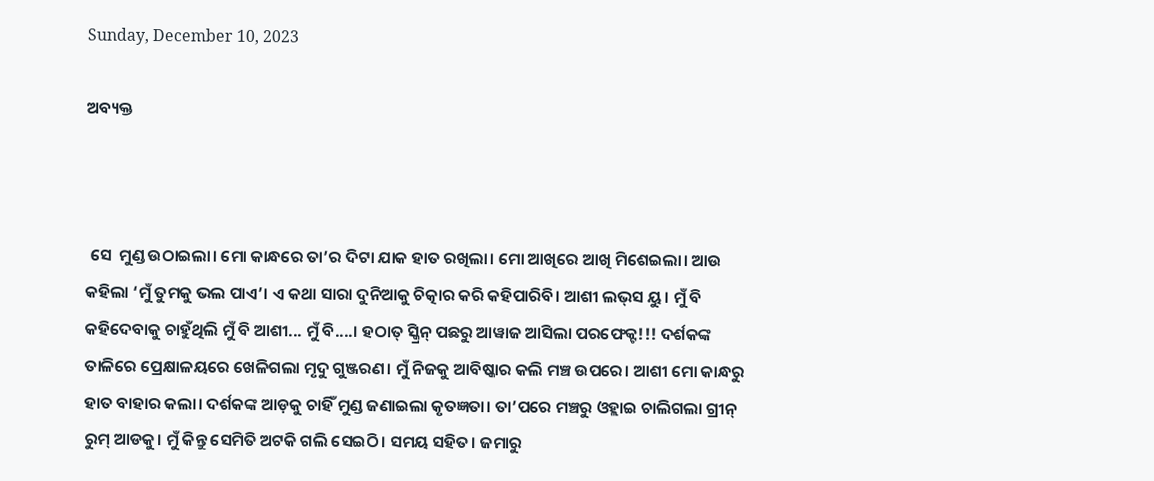Sunday, December 10, 2023

ଅବ୍ୟକ୍ତ



 ସେ  ମୁଣ୍ଡ ଉଠାଇଲା। ମୋ କାନ୍ଧରେ ତା’ର ଦିଟା ଯାକ ହାତ ରଖିଲା। ମୋ ଆଖିରେ ଆଖି ମିଶେଇଲା। ଆଉ କହିଲା ‘ମୁଁ ତୁମକୁ ଭଲ ପାଏ’। ଏ କଥା ସାରା ଦୁନିଆକୁ ଚିତ୍କାର କରି କହିପାରିବି। ଆଶୀ ଲଭ୍‌ସ ୟୁ। ମୁଁ ବି କହିଦେବାକୁ ଚାହୁଁଥିଲି ମୁଁ ବି ଆଶୀ... ମୁଁ ବି....। ହଠାତ୍‌ ସ୍କ୍ରିନ୍‌ ପଛରୁ ଆୱାଜ ଆସିଲା ପରଫେକ୍ଟ!!! ଦର୍ଶକଙ୍କ ତାଳିରେ ପ୍ରେକ୍ଷାଳୟରେ ଖେଳିଗଲା ମୃଦୁ ଗୁଞ୍ଜରଣ। ମୁଁ ନିଜକୁ ଆବିଷ୍କାର କଲି ମଞ୍ଚ ଉପରେ। ଆଶୀ ମୋ କାନ୍ଧରୁ ହାତ ବାହାର କଲା। ଦର୍ଶକଙ୍କ ଆଡ଼କୁ ଚାହିଁ ମୁଣ୍ଡ ଜଣାଇଲା କୃତଜ୍ଞତା। ତା’ପରେ ମଞ୍ଚରୁ ଓହ୍ଲାଇ ଚାଲିଗଲା ଗ୍ରୀନ୍‌ ରୁମ୍‌ ଆଡକୁ। ମୁଁ କିନ୍ତୁ ସେମିତି ଅଟକି ଗଲି ସେଇଠି। ସମୟ ସହିତ। ଜମାରୁ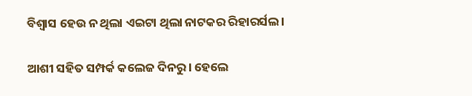ବିଶ୍ୱାସ ହେଉ ନ ଥିଲା ଏଇଟା ଥିଲା ନାଟକର ରିହାରର୍ସଲ।

ଆଶୀ ସହିତ ସମ୍ପର୍କ କଲେଜ ଦିନରୁ। ହେଲେ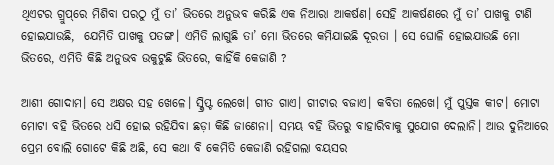ଥିଏଟର ଗ୍ରୁପ୍‌ରେ ମିଶିବା ପରଠୁ ମୁଁ ତା’ ଭିତରେ ଅନୁଭବ କରିଛି ଏକ ନିଆରା ଆକର୍ଷଣ। ସେହି ଆକର୍ଷଣରେ ମୁଁ ତା’ ପାଖକୁ ଟାଣି ହୋଇଯାଉଛି,  ଯେମିତି ପାଖକୁ ପତଙ୍ଗ। ଏମିତି ଲାଗୁଛି ତା’ ମୋ ଭିତରେ କମିଯାଇଛି ଦୂରତା । ସେ ଘୋଳି ହୋଇଯାଉଛି ମୋ ଭିତରେ, ଏମିତି କିଛି ଅନୁଭବ ଉକୁଟୁଛି ଭିତରେ, କାହିଁକି କେଜାଣି ?

ଆଶୀ ଗୋଦାମ। ସେ ଅକ୍ଷର ସହ ଖେଳେ। ସ୍କ୍ରିପ୍ଟ ଲେଖେ। ଗୀତ ଗାଏ। ଗୀଟାର ବଜାଏ। କବିତା ଲେଖେ। ମୁଁ ପୁସ୍ତକ କୀଟ। ମୋଟା ମୋଟା ବହି ଭିତରେ ଧସି ହୋଇ ରହିଯିବା ଛଡ଼ା କିଛି ଜାଣେନା। ସମୟ ବହି ଭିତରୁ ବାହାରିବାକୁ ସୁଯୋଗ ଦେଲାନି। ଆଉ ଦୁନିଆରେ ପ୍ରେମ ବୋଲି ଗୋଟେ କିଛି ଅଛି, ସେ କଥା ବି କେମିତି କେଜାଣି ରହିଗଲା ବୟସର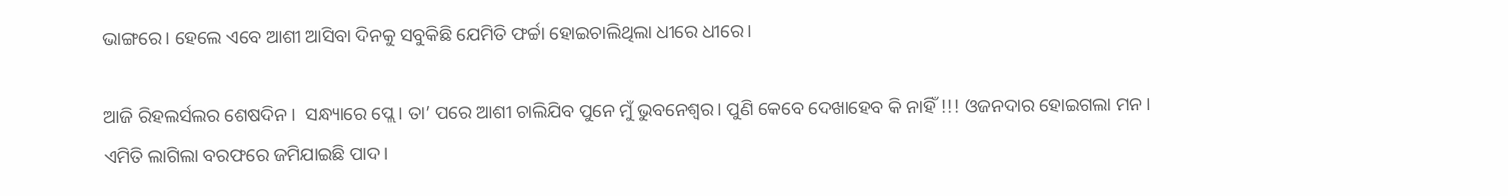ଭାଙ୍ଗରେ। ହେଲେ ଏବେ ଆଶୀ ଆସିବା ଦିନକୁ ସବୁକିଛି ଯେମିତି ଫର୍ଚ୍ଚା ହୋଇଚାଲିଥିଲା ଧୀରେ ଧୀରେ।

ଆଜି ରିହଲର୍ସଲର ଶେଷଦିନ।  ସନ୍ଧ୍ୟାରେ ପ୍ଲେ। ତା’ ପରେ ଆଶୀ ଚାଲିଯିବ ପୁନେ ମୁଁ ଭୁବନେଶ୍ୱର। ପୁଣି କେବେ ଦେଖାହେବ କି ନାହିଁ !!! ଓଜନଦାର ହୋଇଗଲା ମନ। ଏମିତି ଲାଗିଲା ବରଫରେ ଜମିଯାଇଛି ପାଦ।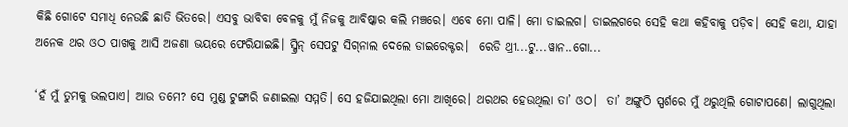କିଛି ଗୋଟେ ସମାଧି ନେଉଛି ଛାତି ଭିତରେ। ଏସବୁ ଭାବିବା ବେଳକୁ ମୁଁ ନିଜକୁ ଆବିଷ୍କାର କଲି ମଞ୍ଚରେ। ଏବେ ମୋ ପାଳି। ମୋ ଡାଇଲଗ। ଡାଇଲଗରେ ସେହି କଥା କହିବାକୁ ପଡ଼ିବ। ସେହି କଥା, ଯାହା ଅନେକ ଥର ଓଠ ପାଖକୁ ଆସି ଅଜଣା ଭୟରେ ଫେରିଯାଇଛି। ସ୍କ୍ରିନ୍‌ ସେପଟୁ ସିଗ୍‌ନାଲ ଦେଲେ ଡାଇରେକ୍ଟର।  ରେଡି ଥ୍ରୀ...ଟୁ...ୱାନ..ଗୋ...

‘ହଁ ମୁଁ ତୁମକୁ ଭଲପାଏ। ଆଉ ତମେ? ସେ ମୁଣ୍ଡ ଟୁଙ୍ଗାରି ଜଣାଇଲା ସମ୍ମତି। ସେ ହଜିଯାଇଥିଲା ମୋ ଆଖିରେ। ଥରଥର ହେଉଥିଲା ତା’ ଓଠ।  ତା’ ଅଙ୍ଗୁଠି ସ୍ପର୍ଶରେ ମୁଁ ଥରୁଥିଲି ଗୋଟାପଣେ। ଲାଗୁଥିଲା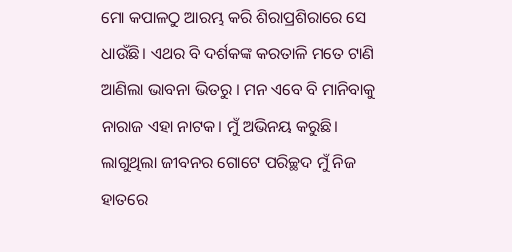ମୋ କପାଳଠୁ ଆରମ୍ଭ କରି ଶିରାପ୍ରଶିରାରେ ସେ ଧାଉଁଛି। ଏଥର ବି ଦର୍ଶକଙ୍କ କରତାଳି ମତେ ଟାଣି ଆଣିଲା ଭାବନା ଭିତରୁ । ମନ ଏବେ ବି ମାନିବାକୁ ନାରାଜ ଏହା ନାଟକ। ମୁଁ ଅଭିନୟ କରୁଛି। ଲାଗୁଥିଲା ଜୀବନର ଗୋଟେ ପରିଚ୍ଛଦ ମୁଁ ନିଜ ହାତରେ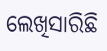ଲେଖିସାରିଛି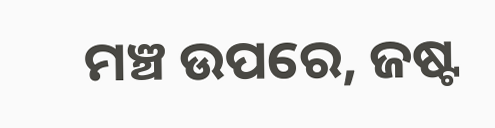ମଞ୍ଚ ଉପରେ, ଜଷ୍ଟ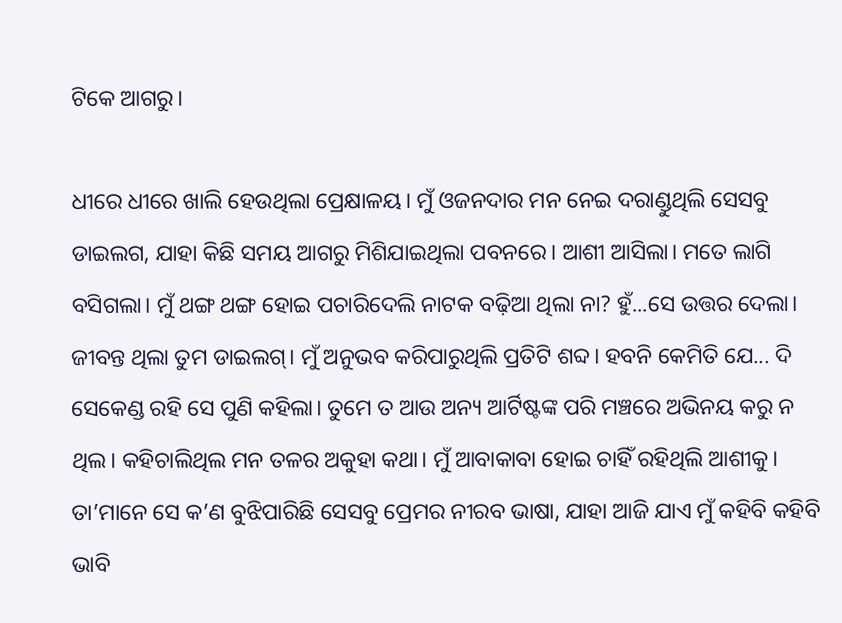ଟିକେ ଆଗରୁ।

ଧୀରେ ଧୀରେ ଖାଲି ହେଉଥିଲା ପ୍ରେକ୍ଷାଳୟ। ମୁଁ ଓଜନଦାର ମନ ନେଇ ଦରାଣ୍ଡୁଥିଲି ସେସବୁ ଡାଇଲଗ, ଯାହା କିଛି ସମୟ ଆଗରୁ ମିଶିଯାଇଥିଲା ପବନରେ। ଆଶୀ ଆସିଲା। ମତେ ଲାଗି ବସିଗଲା। ମୁଁ ଥଙ୍ଗ ଥଙ୍ଗ ହୋଇ ପଚାରିଦେଲି ନାଟକ ବଢ଼ିଆ ଥିଲା ନା? ହୁଁ...ସେ ଉତ୍ତର ଦେଲା। ଜୀବନ୍ତ ଥିଲା ତୁମ ଡାଇଲଗ୍‌। ମୁଁ ଅନୁଭବ କରିପାରୁଥିଲି ପ୍ରତିଟି ଶବ୍ଦ। ହବନି କେମିତି ଯେ... ଦି ସେକେଣ୍ଡ ରହି ସେ ପୁଣି କହିଲା। ତୁମେ ତ ଆଉ ଅନ୍ୟ ଆର୍ଟିଷ୍ଟଙ୍କ ପରି ମଞ୍ଚରେ ଅଭିନୟ କରୁ ନ ଥିଲ। କହିଚାଲିଥିଲ ମନ ତଳର ଅକୁହା କଥା। ମୁଁ ଆବାକାବା ହୋଇ ଚାହିଁ ରହିଥିଲି ଆଶୀକୁ। ତା’ମାନେ ସେ କ’ଣ ବୁଝିପାରିଛି ସେସବୁ ପ୍ରେମର ନୀରବ ଭାଷା, ଯାହା ଆଜି ଯାଏ ମୁଁ କହିବି କହିବି ଭାବି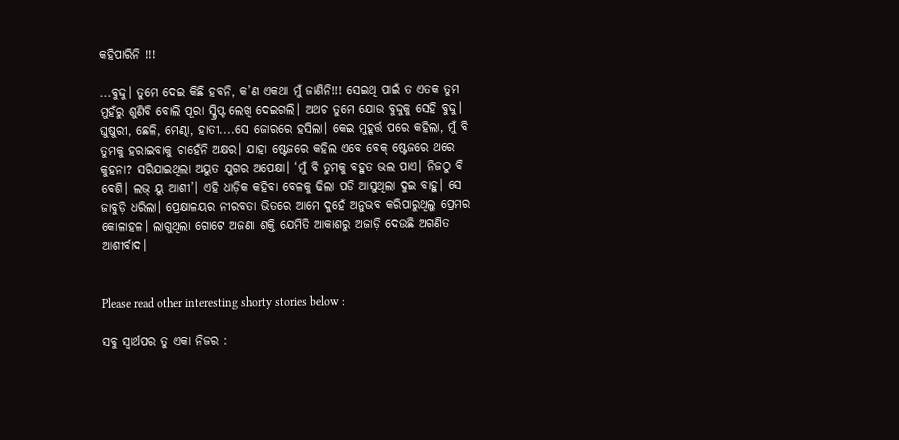କହିପାରିନି !!!

...ବୁଦ୍ଦୁ। ତୁମେ ଦେଇ କିଛି ହବନି, କ’ଣ ଏକଥା ମୁଁ ଜାଣିନି!!! ସେଇଥି ପାଇଁ ତ ଏତକ ତୁମ ମୁହଁରୁ ଶୁଣିବି ବୋଲି ପୂରା ସ୍କ୍ରିପ୍ଟ ଲେଖି ଦେଇଗଲି। ଅଥଚ ତୁମେ ଯୋଉ ବୁଦ୍ଦୁକୁ ସେହି ବୁଦ୍ଦୁ। ଘୁଷୁରୀ, ଛେଳି, ମେଣ୍ଢା, ହାତୀ....ସେ ଜୋରରେ ହସିଲା। କେଇ ମୁହୂର୍ତ୍ତ ପରେ କହିଲା, ମୁଁ ବି ତୁମକୁ ହରାଇବାକୁ ଚାହେଁନି ଅକ୍ଷର। ଯାହା ଷ୍ଟେଜରେ କହିଲ ଏବେ ବେକ୍‌ ଷ୍ଟେଜରେ ଥରେ କୁହନା? ସରିଯାଇଥିଲା ଅୟୁତ ଯୁଗର ଅପେକ୍ଷା। ‘ମୁଁ ବି ତୁମକୁ ବହୁତ ଭଲ ପାଏ। ନିଜଠୁ ବି ବେଶି। ଲଭ୍‌ ୟୁ ଆଶୀ’। ଏହି ଧାଡ଼ିକ କହିବା ବେଳକୁ ଢିଲା ପଡି ଆସୁଥିଲା ଦୁଇ ବାହୁ। ସେ ଜାବୁଡ଼ି ଧରିଲା। ପ୍ରେକ୍ଷାଳୟର ନୀରବତା ଭିତରେ ଆମେ ଦୁହେଁ ଅନୁଭବ କରିପାରୁଥିଲୁ ପ୍ରେମର କୋଳାହଳ। ଲାଗୁଥିଲା ଗୋଟେ ଅଜଣା ଶକ୍ତି ଯେମିତି ଆକାଶରୁ ଅଜାଡ଼ି ଦେଉଛି ଅଗଣିତ ଆଶୀର୍ବାଦ।


Please read other interesting shorty stories below :

ସବୁ ସ୍ବାର୍ଥପର ତୁ ଏକା ନିଜର :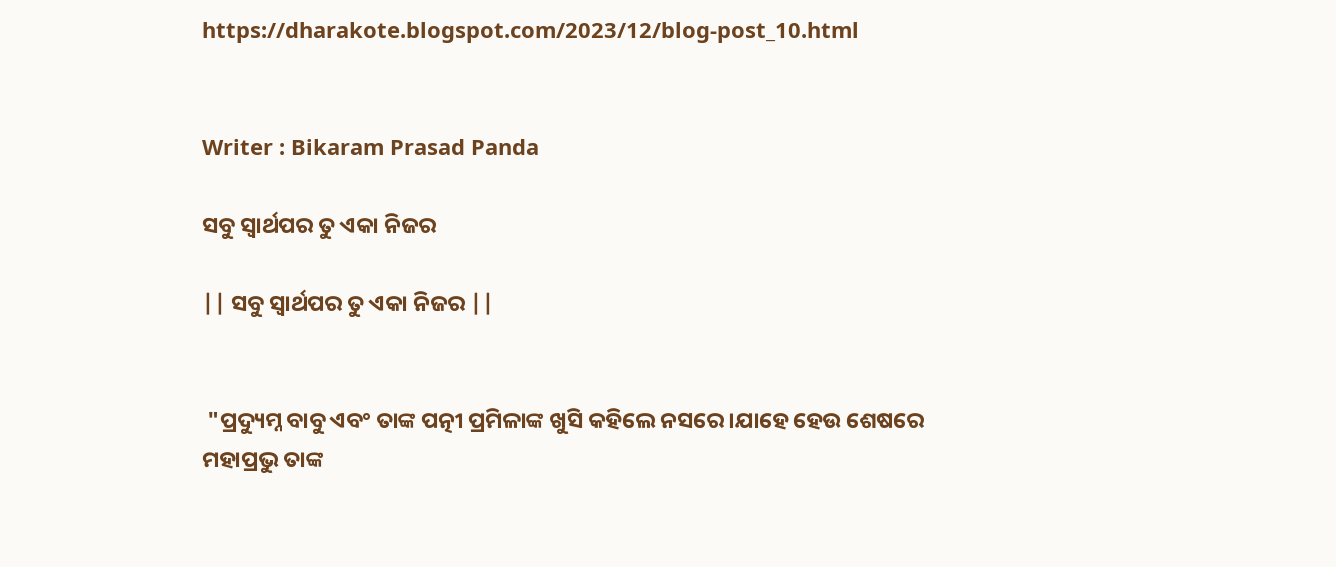https://dharakote.blogspot.com/2023/12/blog-post_10.html


Writer : Bikaram Prasad Panda

ସବୁ ସ୍ବାର୍ଥପର ତୁ ଏକା ନିଜର

|| ସବୁ ସ୍ବାର୍ଥପର ତୁ ଏକା ନିଜର ||


 "ପ୍ରଦ୍ୟୁମ୍ନ ବାବୁ ଏବଂ ତାଙ୍କ ପତ୍ନୀ ପ୍ରମିଳାଙ୍କ ଖୁସି କହିଲେ ନସରେ।ଯାହେ ହେଉ ଶେଷରେ ମହାପ୍ରଭୁ ତାଙ୍କ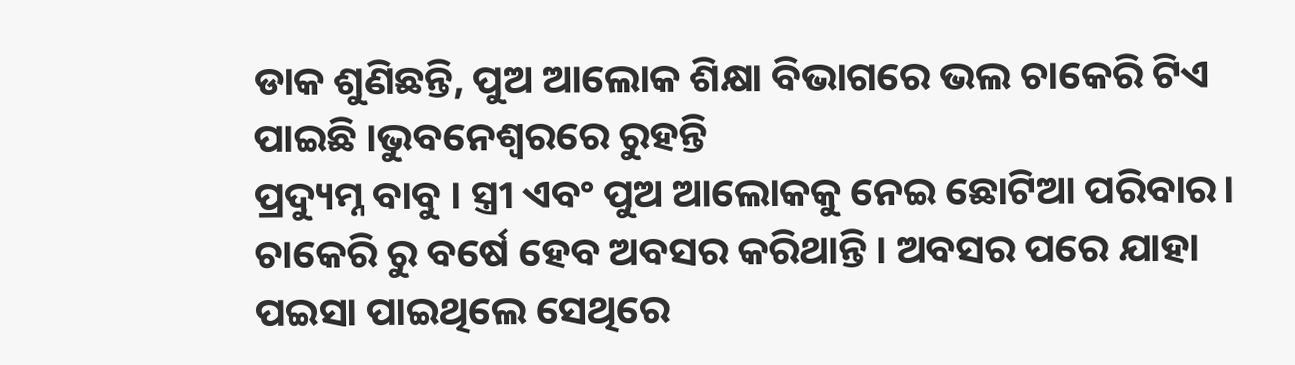ଡାକ ଶୁଣିଛନ୍ତି, ପୁଅ ଆଲୋକ ଶିକ୍ଷା ବିଭାଗରେ ଭଲ ଚାକେରି ଟିଏ ପାଇଛି ।ଭୁବନେଶ୍ବରରେ ରୁହନ୍ତି
ପ୍ରଦ୍ୟୁମ୍ନ ବାବୁ । ସ୍ତ୍ରୀ ଏବଂ ପୁଅ ଆଲୋକକୁ ନେଇ ଛୋଟିଆ ପରିବାର। ଚାକେରି ରୁ ବର୍ଷେ ହେବ ଅବସର କରିଥାନ୍ତି । ଅବସର ପରେ ଯାହା ପଇସା ପାଇଥିଲେ ସେଥିରେ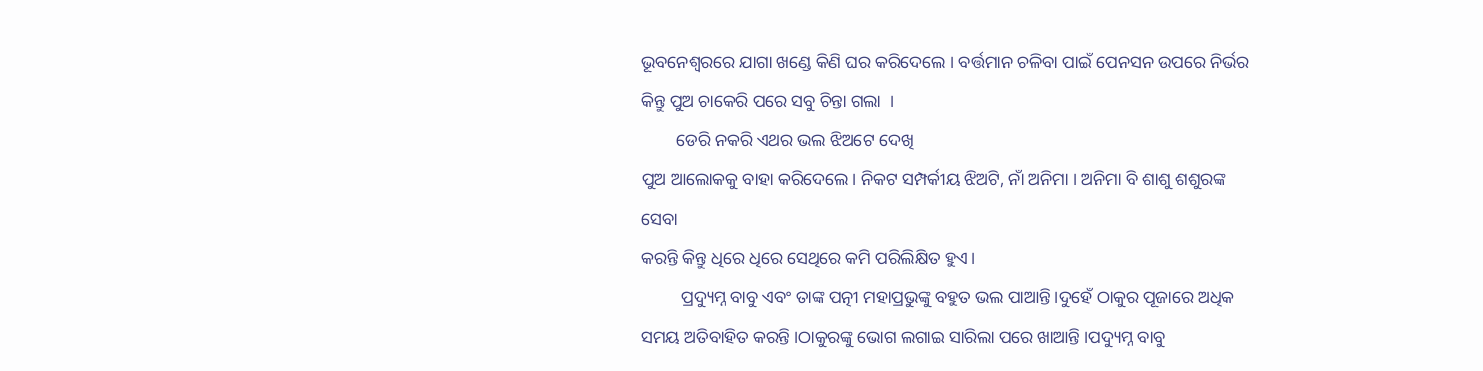ଭୂବନେଶ୍ବରରେ ଯାଗା ଖଣ୍ଡେ କିଣି ଘର କରିଦେଲେ । ବର୍ତ୍ତମାନ ଚଳିବା ପାଇଁ ପେନସନ ଉପରେ ନିର୍ଭର କିନ୍ତୁ ପୁଅ ଚାକେରି ପରେ ସବୁ ଚିନ୍ତା ଗଲା  ।
        ଡେରି ନକରି ଏଥର ଭଲ ଝିଅଟେ ଦେଖି
ପୁଅ ଆଲୋକକୁ ବାହା କରିଦେଲେ। ନିକଟ ସମ୍ପର୍କୀୟ ଝିଅଟି, ନାଁ ଅନିମା । ଅନିମା ବି ଶାଶୁ ଶଶୁରଙ୍କ ସେବା
କରନ୍ତି କିନ୍ତୁ ଧିରେ ଧିରେ ସେଥିରେ କମି ପରିଲିକ୍ଷିତ ହୁଏ।
         ପ୍ରଦ୍ୟୁମ୍ନ ବାବୁ ଏବଂ ତାଙ୍କ ପତ୍ନୀ ମହାପ୍ରଭୁଙ୍କୁ ବହୁତ ଭଲ ପାଆନ୍ତି।ଦୁହେଁ ଠାକୁର ପୂଜାରେ ଅଧିକ ସମୟ ଅତିବାହିତ କରନ୍ତି ।ଠାକୁରଙ୍କୁ ଭୋଗ ଲଗାଇ ସାରିଲା ପରେ ଖାଆନ୍ତି ।ପଦ୍ୟୁମ୍ନ ବାବୁ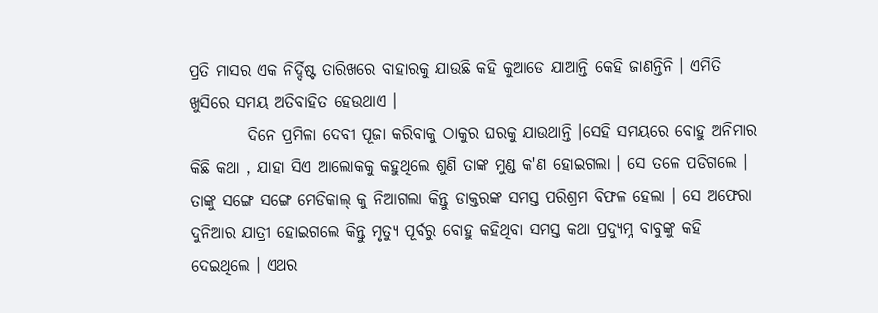ପ୍ରତି ମାସର ଏକ ନିର୍ଦ୍ଦିଷ୍ଟ ତାରିଖରେ ବାହାରକୁ ଯାଉଛି କହି କୁଆଡେ ଯାଆନ୍ତି କେହି ଜାଣନ୍ତିନି । ଏମିତି ଖୁସିରେ ସମୟ ଅତିବାହିତ ହେଉଥାଏ ।
         ଦିନେ ପ୍ରମିଳା ଦେବୀ ପୂଜା କରିବାକୁ ଠାକୁର ଘରକୁ ଯାଉଥାନ୍ତି ।ସେହି ସମୟରେ ବୋହୁ ଅନିମାର କିଛି କଥା , ଯାହା ସିଏ ଆଲୋକକୁ କହୁଥିଲେ ଶୁଣି ତାଙ୍କ ମୁଣ୍ଡ କ'ଣ ହୋଇଗଲା । ସେ ତଳେ ପଡିଗଲେ । ତାଙ୍କୁ ସଙ୍ଗେ ସଙ୍ଗେ ମେଡିକାଲ୍ କୁ ନିଆଗଲା କିନ୍ତୁ ଡାକ୍ତରଙ୍କ ସମସ୍ତ ପରିଶ୍ରମ ବିଫଳ ହେଲା । ସେ ଅଫେରା ଦୁନିଆର ଯାତ୍ରୀ ହୋଇଗଲେ କିନ୍ତୁ ମୃତ୍ୟୁ ପୂର୍ବରୁ ବୋହୁ କହିଥିବା ସମସ୍ତ କଥା ପ୍ରଦ୍ୟୁମ୍ନ ବାବୁଙ୍କୁ କହି ଦେଇଥିଲେ । ଏଥର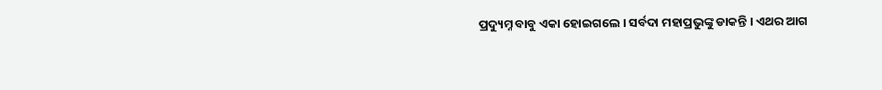ପ୍ରଦ୍ୟୁମ୍ନ ବାବୁ ଏକା ହୋଇଗଲେ । ସର୍ବଦା ମହାପ୍ରଭୁଙ୍କୁ ଡାକନ୍ତି । ଏଥର ଆଗ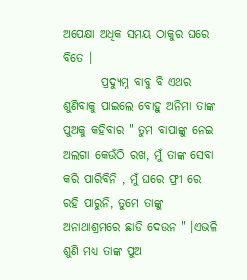ଅପେକ୍ଷା ଅଧିକ ସମୟ ଠାକୁର ଘରେ ବିତେ ।
        ପ୍ରଦ୍ୟୁମ୍ନ ବାବୁ ବି ଏଥର ଶୁଣିବାକୁ ପାଇଲେ ବୋହୁ ଅନିମା ତାଙ୍କ ପୁଅକୁ କହିବାର " ତୁମ ବାପାଙ୍କୁ ନେଇ ଅଲଗା କେଉଁଠି ରଖ, ମୁଁ ତାଙ୍କ ସେବା କରି ପାରିବିନି , ମୁଁ ଘରେ ଫ୍ରୀ ରେ ରହି ପାରୁନି, ତୁମେ ତାଙ୍କୁ ଅନାଥାଶ୍ରମରେ ଛାଡି ଦେଉନ " ।ଏଭଳି ଶୁଣି ମଧ୍ୟ ତାଙ୍କ ପୁଅ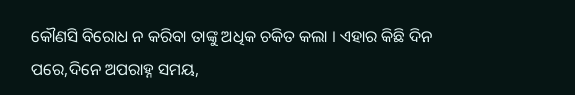କୌଣସି ବିରୋଧ ନ କରିବା ତାଙ୍କୁ ଅଧିକ ଚକିତ କଲା । ଏହାର କିଛି ଦିନ ପରେ,ଦିନେ ଅପରାହ୍ନ ସମୟ,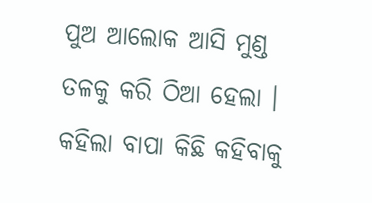ପୁଅ ଆଲୋକ ଆସି ମୁଣ୍ଡ ତଳକୁ କରି ଠିଆ ହେଲା । କହିଲା ବାପା କିଛି କହିବାକୁ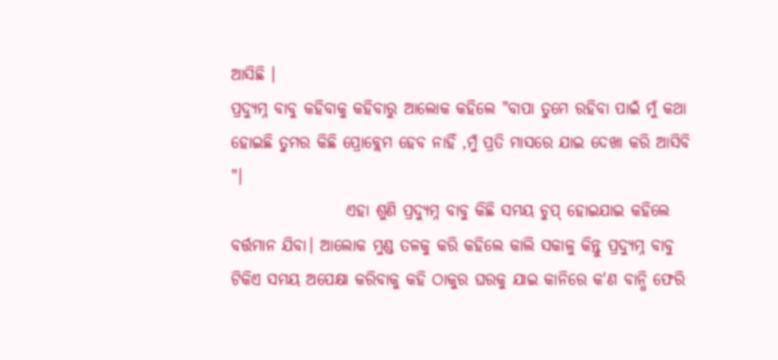ଆସିଛି ।
ପ୍ରଦ୍ୟୁମ୍ନ ବାବୁ କହିବାକୁ କହିବାରୁ ଆଲୋକ କହିଲେ "ବାପା ତୁମେ ରହିବା ପାଇଁ ମୁଁ କଥା ହୋଇଛି ତୁମର କିଛି ପ୍ରୋବ୍ଲେମ ହେବ ନାହିଁ ,ମୁଁ ପ୍ରତି ମାସରେ ଯାଇ ଦେଖା କରି ଆସିବି "।
                  ଏହା ଶୁଣି ପ୍ରଦ୍ୟୁମ୍ନ ବାବୁ କିଛି ସମୟ ଚୁପ୍ ହୋଇଯାଇ କହିଲେ ବର୍ତ୍ତମାନ ଯିବା। ଆଲୋକ ମୁଣ୍ଡ ତଳକୁ କରି କହିଲେ କାଲି ସକାଳୁ କିନ୍ତୁ ପ୍ରଦ୍ୟୁମ୍ନ ବାବୁ ଟିକିଏ ସମୟ ଅପେକ୍ଷା କରିବାକୁ କହି ଠାକୁର ଘରକୁ ଯାଇ କାନିରେ କ'ଣ ବାନ୍ଧି ଫେରି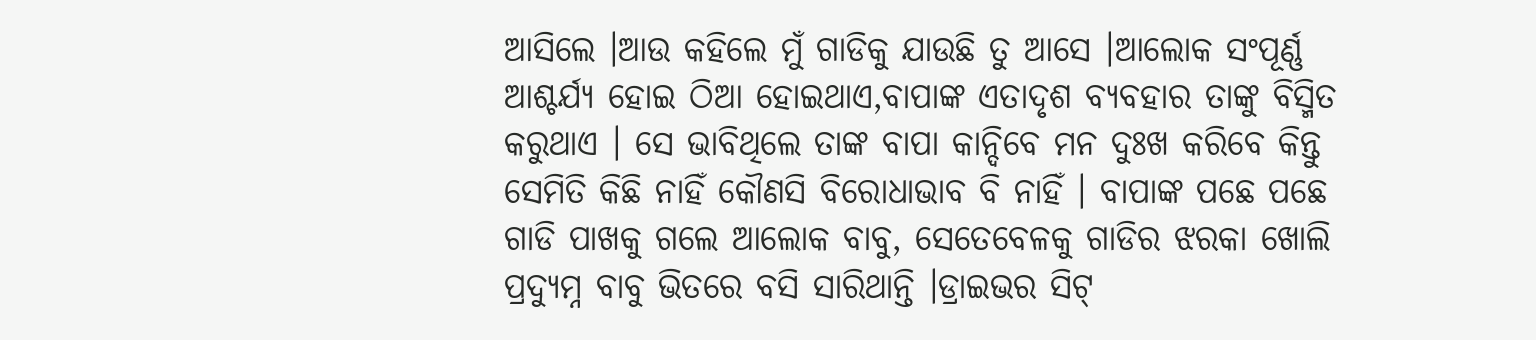ଆସିଲେ ।ଆଉ କହିଲେ ମୁଁ ଗାଡିକୁ ଯାଉଛି ତୁ ଆସେ ।ଆଲୋକ ସଂପୂର୍ଣ୍ଣ ଆଶ୍ଚର୍ଯ୍ୟ ହୋଇ ଠିଆ ହୋଇଥାଏ,ବାପାଙ୍କ ଏତାଦୃଶ ବ୍ୟବହାର ତାଙ୍କୁ ବିସ୍ମିତ କରୁଥାଏ । ସେ ଭାବିଥିଲେ ତାଙ୍କ ବାପା କାନ୍ଦିବେ ମନ ଦୁଃଖ କରିବେ କିନ୍ତୁ ସେମିତି କିଛି ନାହିଁ କୌଣସି ବିରୋଧାଭାବ ବି ନାହିଁ । ବାପାଙ୍କ ପଛେ ପଛେ ଗାଡି ପାଖକୁ ଗଲେ ଆଲୋକ ବାବୁ, ସେତେବେଳକୁ ଗାଡିର ଝରକା ଖୋଲି ପ୍ରଦ୍ୟୁମ୍ନ ବାବୁ ଭିତରେ ବସି ସାରିଥାନ୍ତି ।ଡ୍ରାଇଭର ସିଟ୍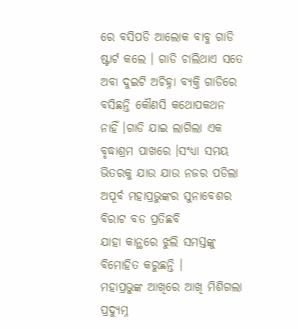ରେ ବସିପଡି ଆଲୋକ ବାବୁ ଗାଡି ଷ୍ଟାର୍ଟ କଲେ । ଗାଡି ଚାଲିଥାଏ ସତେ ଅବା ଦୁଇଟି ଅଚିହ୍ନା ବ୍ୟକ୍ତି ଗାଡିରେ ବସିଛନ୍ତି କୌଣସି କଥୋପକଥନ ନାହିଁ ।ଗାଡି ଯାଇ ଲାଗିଲା ଏକ ବୃଦ୍ଧାଶ୍ରମ ପାଖରେ ।ସଂଧ୍ୟା ସମୟ ଭିତରକୁ ଯାଉ ଯାଉ ନଜର ପଡିଲା ଅପୂର୍ବ ମହାପ୍ରଭୁଙ୍କର ସୁନାବେଶର ବିରାଟ ବଡ ପ୍ରତିଛବି
ଯାହା କାନ୍ଥରେ ଝୁଲି ସମସ୍ତଙ୍କୁ ବିମୋହିତ କରୁଛନ୍ତି ।
ମହାପ୍ରଭୁଙ୍କ ଆଖିରେ ଆଖି ମିଶିଗଲା ପ୍ରଦ୍ୟୁମ୍ନ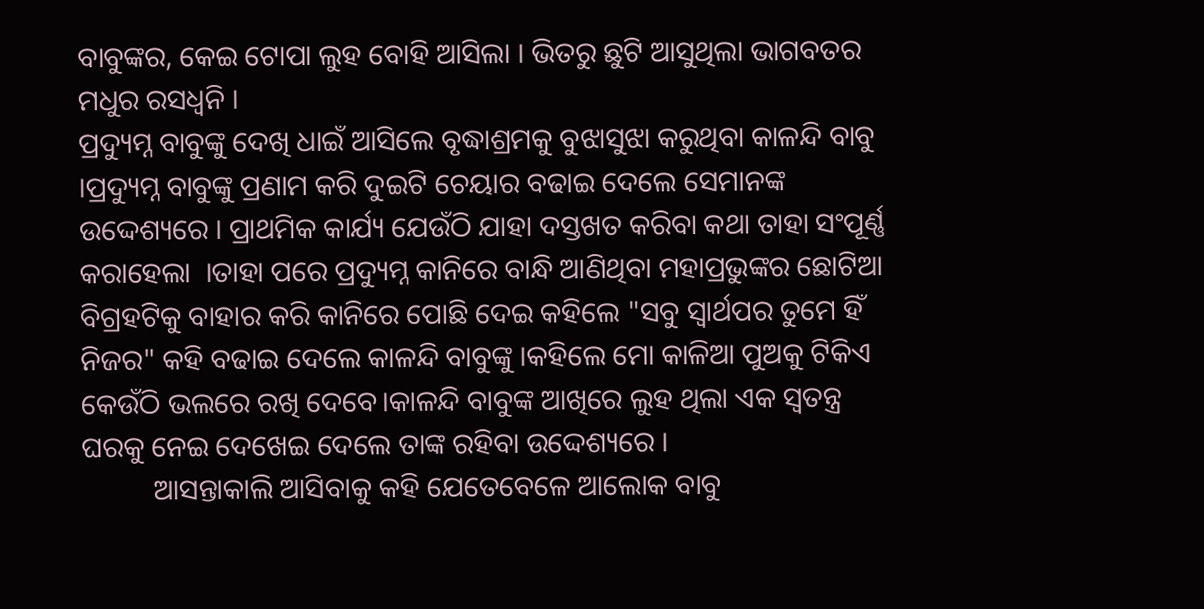ବାବୁଙ୍କର, କେଇ ଟୋପା ଲୁହ ବୋହି ଆସିଲା । ଭିତରୁ ଛୁଟି ଆସୁଥିଲା ଭାଗବତର ମଧୁର ରସଧ୍ବନି ।
ପ୍ରଦ୍ୟୁମ୍ନ ବାବୁଙ୍କୁ ଦେଖି ଧାଇଁ ଆସିଲେ ବୃଦ୍ଧାଶ୍ରମକୁ ବୁଝାସୁଝା କରୁଥିବା କାଳନ୍ଦି ବାବୁ ।ପ୍ରଦ୍ୟୁମ୍ନ ବାବୁଙ୍କୁ ପ୍ରଣାମ କରି ଦୁଇଟି ଚେୟାର ବଢାଇ ଦେଲେ ସେମାନଙ୍କ ଉଦ୍ଦେଶ୍ୟରେ । ପ୍ରାଥମିକ କାର୍ଯ୍ୟ ଯେଉଁଠି ଯାହା ଦସ୍ତଖତ କରିବା କଥା ତାହା ସଂପୂର୍ଣ୍ଣ କରାହେଲା  ।ତାହା ପରେ ପ୍ରଦ୍ୟୁମ୍ନ କାନିରେ ବାନ୍ଧି ଆଣିଥିବା ମହାପ୍ରଭୁଙ୍କର ଛୋଟିଆ ବିଗ୍ରହଟିକୁ ବାହାର କରି କାନିରେ ପୋଛି ଦେଇ କହିଲେ "ସବୁ ସ୍ବାର୍ଥପର ତୁମେ ହିଁ ନିଜର" କହି ବଢାଇ ଦେଲେ କାଳନ୍ଦି ବାବୁଙ୍କୁ ।କହିଲେ ମୋ କାଳିଆ ପୁଅକୁ ଟିକିଏ କେଉଁଠି ଭଲରେ ରଖି ଦେବେ।କାଳନ୍ଦି ବାବୁଙ୍କ ଆଖିରେ ଲୁହ ଥିଲା ଏକ ସ୍ବତନ୍ତ୍ର ଘରକୁ ନେଇ ଦେଖେଇ ଦେଲେ ତାଙ୍କ ରହିବା ଉଦ୍ଦେଶ୍ୟରେ ।
          ଆସନ୍ତାକାଲି ଆସିବାକୁ କହି ଯେତେବେଳେ ଆଲୋକ ବାବୁ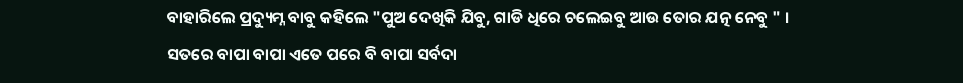ବାହାରିଲେ ପ୍ରଦ୍ୟୁମ୍ନ ବାବୁ କହିଲେ "ପୁଅ ଦେଖିକି ଯିବୁ, ଗାଡି ଧିରେ ଚଲେଇବୁ ଆଉ ତୋର ଯତ୍ନ ନେବୁ " । ସତରେ ବାପା ବାପା ଏତେ ପରେ ବି ବାପା ସର୍ବଦା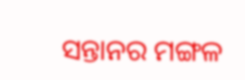ସନ୍ତାନର ମଙ୍ଗଳ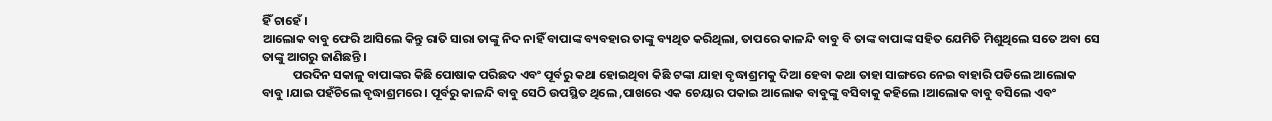ହିଁ ଚାହେଁ ।
ଆଲୋକ ବାବୁ ଫେରି ଆସିଲେ କିନ୍ତୁ ରାତି ସାରା ତାଙ୍କୁ ନିଦ ନାହିଁ ବାପାଙ୍କ ବ୍ୟବହାର ତାଙ୍କୁ ବ୍ୟଥିତ କରିଥିଲା, ତାପରେ କାଳନ୍ଦି ବାବୁ ବି ତାଙ୍କ ବାପାଙ୍କ ସହିତ ଯେମିତି ମିଶୁଥିଲେ ସତେ ଅବା ସେ ତାଙ୍କୁ ଆଗରୁ ଜାଣିଛନ୍ତି ।
           ପରଦିନ ସକାଳୁ ବାପାଙ୍କର କିଛି ପୋଷାକ ପରିଛଦ ଏବଂ ପୂର୍ବରୁ କଥା ହୋଇଥିବା କିଛି ଟଙ୍କା ଯାହା ବୃଦ୍ଧାଶ୍ରମକୁ ଦିଆ ହେବା କଥା ତାହା ସାଙ୍ଗରେ ନେଇ ବାହାରି ପଡିଲେ ଆଲୋକ ବାବୁ ।ଯାଇ ପହଁଚିଲେ ବୃଦ୍ଧାଶ୍ରମରେ । ପୂର୍ବରୁ କାଳନ୍ଦି ବାବୁ ସେଠି ଉପସ୍ଥିତ ଥିଲେ ,ପାଖରେ ଏକ ଚେୟାର ପକାଇ ଆଲୋକ ବାବୁଙ୍କୁ ବସିବାକୁ କହିଲେ ।ଆଲୋକ ବାବୁ ବସିଲେ ଏବଂ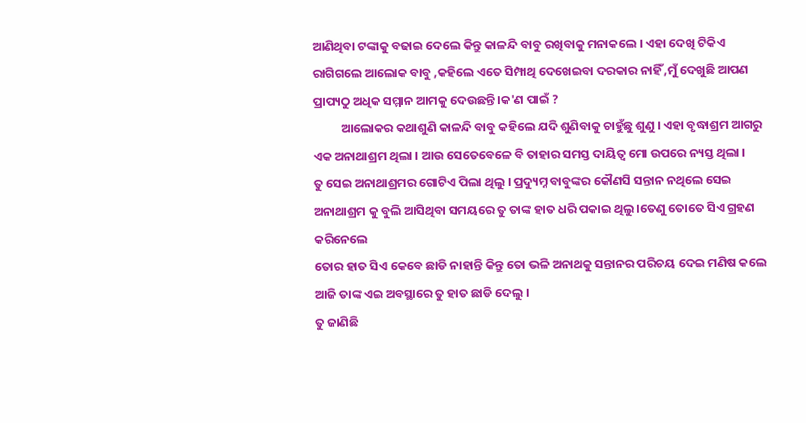ଆଣିଥିବା ଟଙ୍କାକୁ ବଢାଇ ଦେଲେ କିନ୍ତୁ କାଳନ୍ଦି ବାବୁ ରଖିବାକୁ ମନାକଲେ । ଏହା ଦେଖି ଟିକିଏ ରାଗିଗଲେ ଆଲୋକ ବାବୁ ,କହିଲେ ଏତେ ସିମ୍ପାଥି ଦେଖେଇବା ଦରକାର ନାହିଁ ,ମୁଁ ଦେଖୁଛି ଆପଣ ପ୍ରାପ୍ୟଠୁ ଅଧିକ ସମ୍ମାନ ଆମକୁ ଦେଉଛନ୍ତି।କ'ଣ ପାଇଁ ?
          ଆଲୋକର କଥାଶୁଣି କାଳନ୍ଦି ବାବୁ କହିଲେ ଯଦି ଶୁଣିବାକୁ ଚାହୁଁଛୁ ଶୁଣୁ । ଏହା ବୃଦ୍ଧାଶ୍ରମ ଆଗରୁ ଏକ ଅନାଥାଶ୍ରମ ଥିଲା । ଆଉ ସେତେବେଳେ ବି ତାହାର ସମସ୍ତ ଦାୟିତ୍ବ ମୋ ଉପରେ ନ୍ୟସ୍ତ ଥିଲା ।
ତୁ ସେଇ ଅନାଥାଶ୍ରମର ଗୋଟିଏ ପିଲା ଥିଲୁ । ପ୍ରଦ୍ୟୁମ୍ନ ବାବୁଙ୍କର କୌଣସି ସନ୍ତାନ ନଥିଲେ ସେଇ ଅନାଥାଶ୍ରମ କୁ ବୁଲି ଆସିଥିବା ସମୟରେ ତୁ ତାଙ୍କ ହାତ ଧରି ପକାଇ ଥିଲୁ ।ତେଣୁ ତୋତେ ସିଏ ଗ୍ରହଣ କରିନେଲେ
ତୋର ହାତ ସିଏ କେବେ ଛାଡି ନାହାନ୍ତି କିନ୍ତୁ ତୋ ଭଳି ଅନାଥକୁ ସନ୍ତାନର ପରିଚୟ ଦେଇ ମଣିଷ କଲେ ଆଜି ତାଙ୍କ ଏଇ ଅବସ୍ଥାରେ ତୁ ହାତ ଛାଡି ଦେଲୁ ।
ତୁ ଜାଣିଛି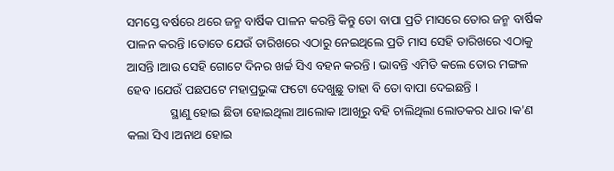ସମସ୍ତେ ବର୍ଷରେ ଥରେ ଜନ୍ମ ବାର୍ଷିକ ପାଳନ କରନ୍ତି କିନ୍ତୁ ତୋ ବାପା ପ୍ରତି ମାସରେ ତୋର ଜନ୍ମ ବାର୍ଷିକ ପାଳନ କରନ୍ତି ।ତୋତେ ଯେଉଁ ତାରିଖରେ ଏଠାରୁ ନେଇଥିଲେ ପ୍ରତି ମାସ ସେହି ତାରିଖରେ ଏଠାକୁ ଆସନ୍ତି ।ଆଉ ସେହି ଗୋଟେ ଦିନର ଖର୍ଚ୍ଚ ସିଏ ବହନ କରନ୍ତି । ଭାବନ୍ତି ଏମିତି କଲେ ତୋର ମଙ୍ଗଳ ହେବ ।ଯେଉଁ ପଛପଟେ ମହାପ୍ରଭୁଙ୍କ ଫଟୋ ଦେଖୁଛୁ ତାହା ବି ତୋ ବାପା ଦେଇଛନ୍ତି ।
              ସ୍ଥାଣୁ ହୋଇ ଛିଡା ହୋଇଥିଲା ଆଲୋକ ।ଆଖିରୁ ବହି ଚାଲିଥିଲା ଲୋତକର ଧାର ।କ'ଣ କଲା ସିଏ ।ଅନାଥ ହୋଇ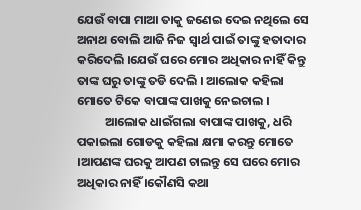ଯେଉଁ ବାପା ମାଆ ତାକୁ ଜଣେଇ ଦେଇ ନଥିଲେ ସେ ଅନାଥ ବୋଲି ଆଜି ନିଜ ସ୍ବାର୍ଥ ପାଇଁ ତାଙ୍କୁ ହତାଦାର କରିଦେଲି ।ଯେଉଁ ଘରେ ମୋର ଅଧିକାର ନାହିଁ କିନ୍ତୁ ତାଙ୍କ ଘରୁ ତାଙ୍କୁ ତଡି ଦେଲି । ଆଲୋକ କହିଲା ମୋତେ ଟିକେ ବାପାଙ୍କ ପାଖକୁ ନେଇଚାଲ ।
          ଆଲୋକ ଧାଇଁଗଲା ବାପାଙ୍କ ପାଖକୁ, ଧରି ପକାଇଲା ଗୋଡକୁ କହିଲା କ୍ଷମା କରନ୍ତୁ ମୋତେ ।ଆପଣଙ୍କ ଘରକୁ ଆପଣ ଚାଲନ୍ତୁ ସେ ଘରେ ମୋର ଅଧିକାର ନାହିଁ ।କୌଣସି କଥା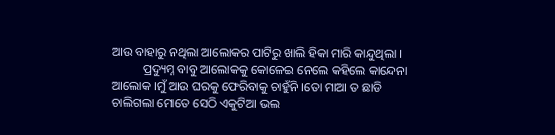ଆଉ ବାହାରୁ ନଥିଲା ଆଲୋକର ପାଟିରୁ ଖାଲି ହିକା ମାରି କାନ୍ଦୁଥିଲା ।
          ପ୍ରଦ୍ୟୁମ୍ନ ବାବୁ ଆଲୋକକୁ କୋଳେଇ ନେଲେ କହିଲେ କାନ୍ଦେନା ଆଲୋକ ।ମୁଁ ଆଉ ଘରକୁ ଫେରିବାକୁ ଚାହୁଁନି ।ତୋ ମାଆ ତ ଛାଡି ଚାଲିଗଲା ମୋତେ ସେଠି ଏକୁଟିଆ ଭଲ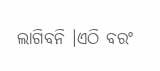ଲାଗିବନି ।ଏଠି ବରଂ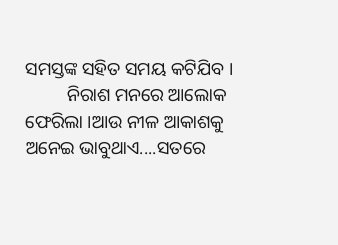ସମସ୍ତଙ୍କ ସହିତ ସମୟ କଟିଯିବ ।
         ନିରାଶ ମନରେ ଆଲୋକ ଫେରିଲା ।ଆଉ ନୀଳ ଆକାଶକୁ ଅନେଇ ଭାବୁଥାଏ....ସତରେ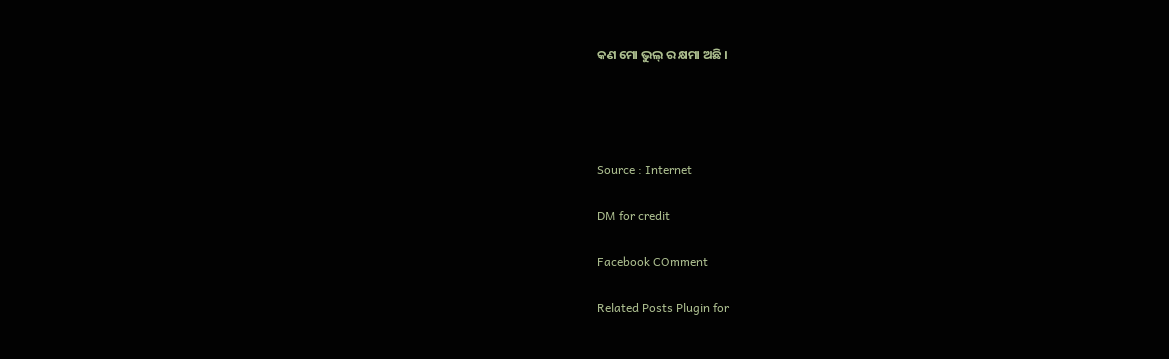କଣ ମୋ ଭୁଲ୍ ର କ୍ଷମା ଅଛି ।




Source : Internet

DM for credit

Facebook COmment

Related Posts Plugin for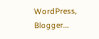WordPress, Blogger...